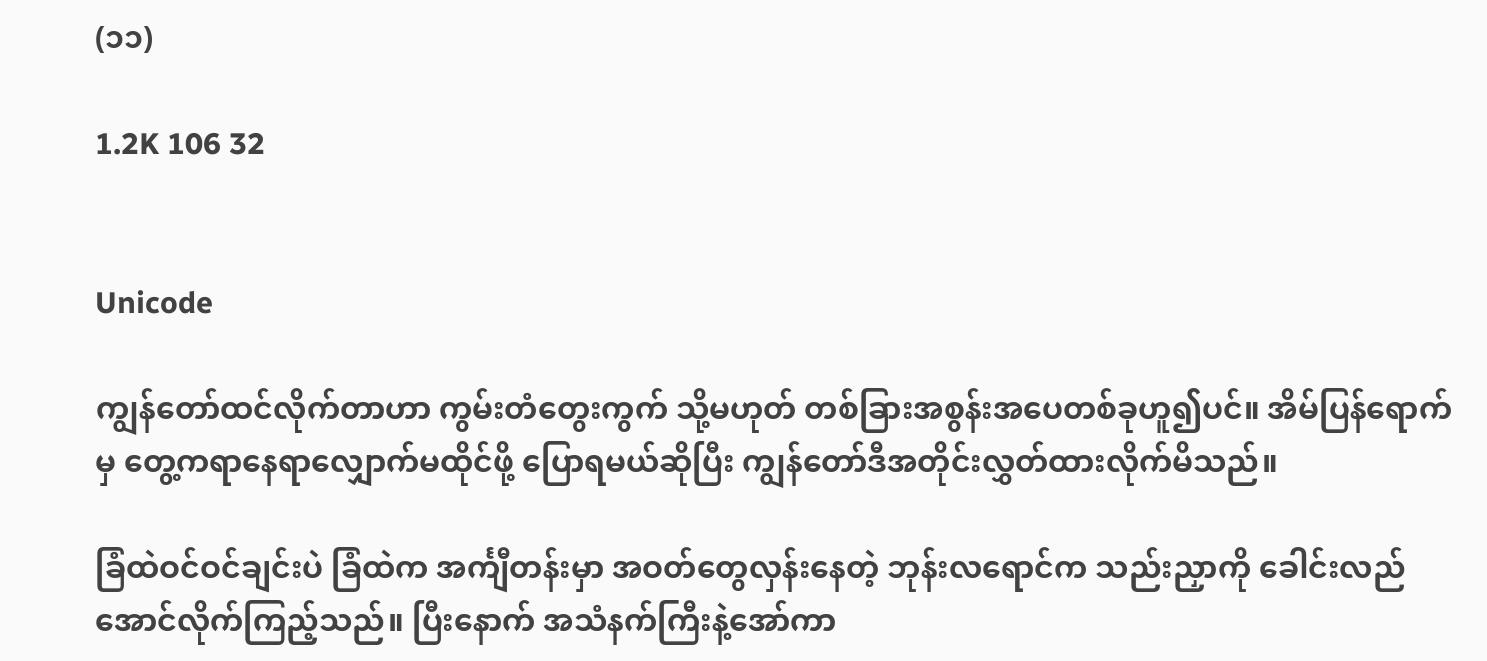(၁၁)

1.2K 106 32


Unicode

ကျွန်တော်ထင်လိုက်တာဟာ ကွမ်းတံတွေးကွက် သို့မဟုတ် တစ်ခြားအစွန်းအပေတစ်ခုဟူ၍ပင်။ အိမ်ပြန်ရောက်မှ တွေ့ကရာနေရာလျှောက်မထိုင်ဖို့ ပြောရမယ်ဆိုပြီး ကျွန်တော်ဒီအတိုင်းလွှတ်ထားလိုက်မိသည်။

ခြံထဲဝင်ဝင်ချင်းပဲ ခြံထဲက အင်္ကျီတန်းမှာ အဝတ်တွေလှန်းနေတဲ့ ဘုန်းလရောင်က သည်းညှာကို ခေါင်းလည်အောင်လိုက်ကြည့်သည်။ ပြီးနောက် အသံနက်ကြီးနဲ့အော်ကာ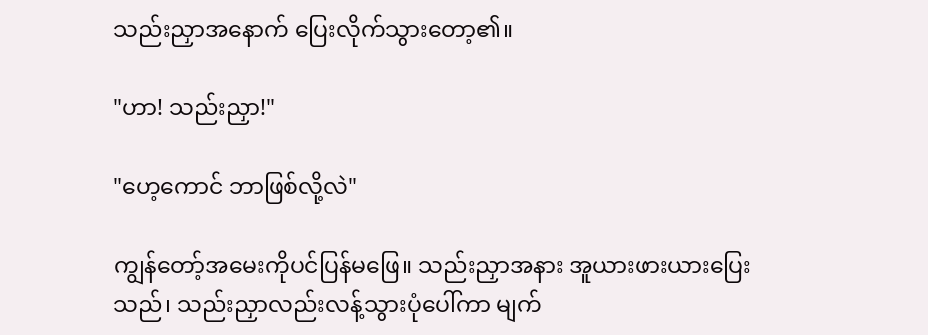သည်းညှာအနောက် ပြေးလိုက်သွားတော့၏။

"ဟာ! သည်းညှာ!"

"ဟေ့ကောင် ဘာဖြစ်လို့လဲ"

ကျွန်တော့်အမေးကိုပင်ပြန်မဖြေ။ သည်းညှာအနား အူယားဖားယားပြေးသည်၊ သည်းညှာလည်းလန့်သွားပုံပေါ်ကာ မျက်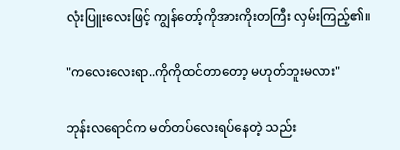လုံးပြူးလေးဖြင့် ကျွန်တော့်ကိုအားကိုးတကြီး လှမ်းကြည့်၏။

"ကလေးလေးရာ..ကိုကိုထင်တာတော့ မဟုတ်ဘူးမလား"

ဘုန်းလရောင်က မတ်တပ်လေးရပ်နေတဲ့ သည်း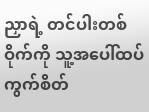ညှာရဲ့ တင်ပါးတစ်ဝိုက်ကို သူ့အပေါ်ထပ်ကွက်စိတ်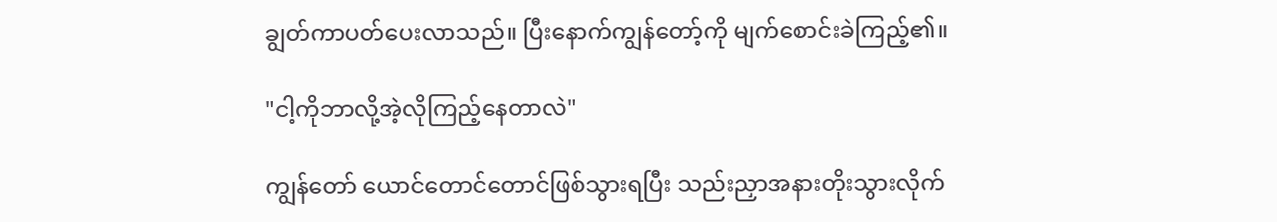ချွတ်ကာပတ်ပေးလာသည်။ ပြီးနောက်ကျွန်တော့်ကို မျက်စောင်းခဲကြည့်၏။

"ငါ့ကိုဘာလို့အဲ့လိုကြည့်နေတာလဲ"

ကျွန်တော် ယောင်တောင်တောင်ဖြစ်သွားရပြီး သည်းညှာအနားတိုးသွားလိုက်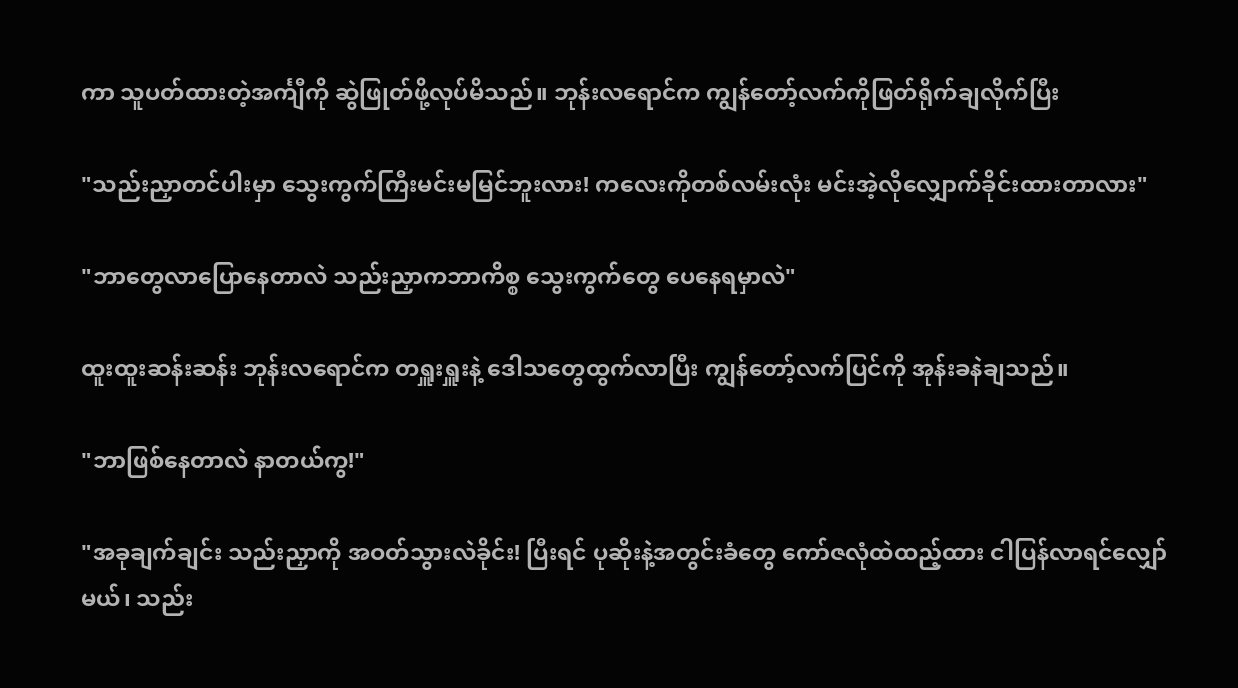ကာ သူပတ်ထားတဲ့အင်္ကျီကို ဆွဲဖြုတ်ဖို့လုပ်မိသည်။ ဘုန်းလရောင်က ကျွန်တော့်လက်ကိုဖြတ်ရိုက်ချလိုက်ပြီး

"သည်းညှာတင်ပါးမှာ သွေးကွက်ကြီးမင်းမမြင်ဘူးလား! ကလေးကိုတစ်လမ်းလုံး မင်းအဲ့လိုလျှောက်ခိုင်းထားတာလား"

"ဘာတွေလာပြောနေတာလဲ သည်းညှာကဘာကိစ္စ သွေးကွက်တွေ ပေနေရမှာလဲ"

ထူးထူးဆန်းဆန်း ဘုန်းလရောင်က တရှူးရှူးနဲ့ ဒေါသတွေထွက်လာပြီး ကျွန်တော့်လက်ပြင်ကို အုန်းခနဲချသည်။

"ဘာဖြစ်နေတာလဲ နာတယ်ကွ!"

"အခုချက်ချင်း သည်းညှာကို အဝတ်သွားလဲခိုင်း! ပြီးရင် ပုဆိုးနဲ့အတွင်းခံတွေ ကော်ဇလုံထဲထည့်ထား ငါပြန်လာရင်လျှော်မယ်၊ သည်း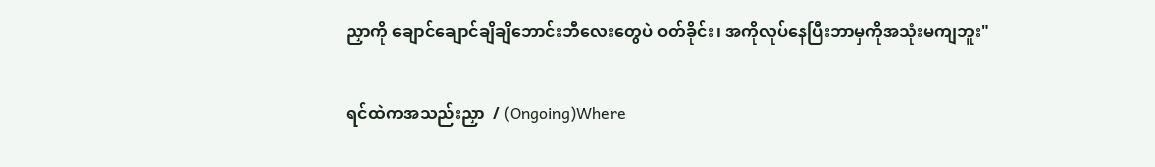ညှာကို ချောင်ချောင်ချိချိဘောင်းဘီလေးတွေပဲ ဝတ်ခိုင်း၊ အကိုလုပ်နေပြီးဘာမှကိုအသုံးမကျဘူး"

ရင်ထဲကအသည်းညှာ  / (Ongoing)Where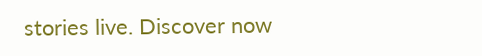stories live. Discover now